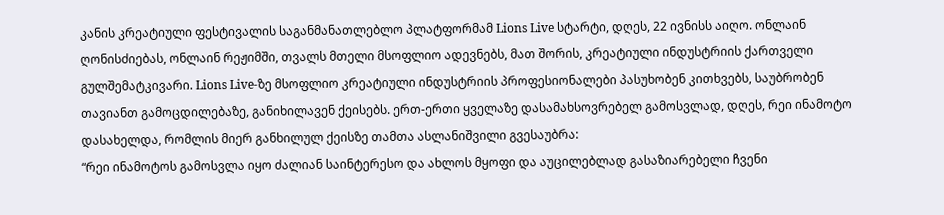კანის კრეატიული ფესტივალის საგანმანათლებლო პლატფორმამ Lions Live სტარტი, დღეს, 22 ივნისს აიღო. ონლაინ ღონისძიებას, ონლაინ რეჟიმში, თვალს მთელი მსოფლიო ადევნებს, მათ შორის, კრეატიული ინდუსტრიის ქართველი გულშემატკივარი. Lions Live-ზე მსოფლიო კრეატიული ინდუსტრიის პროფესიონალები პასუხობენ კითხვებს, საუბრობენ თავიანთ გამოცდილებაზე, განიხილავენ ქეისებს. ერთ-ერთი ყველაზე დასამახსოვრებელ გამოსვლად, დღეს, რეი ინამოტო დასახელდა, რომლის მიერ განხილულ ქეისზე თამთა ასლანიშვილი გვესაუბრა:
“რეი ინამოტოს გამოსვლა იყო ძალიან საინტერესო და ახლოს მყოფი და აუცილებლად გასაზიარებელი ჩვენი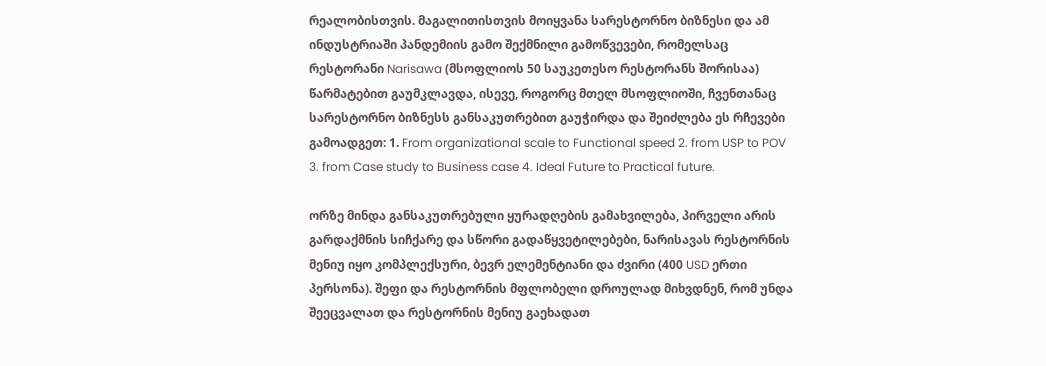რეალობისთვის. მაგალითისთვის მოიყვანა სარესტორნო ბიზნესი და ამ ინდუსტრიაში პანდემიის გამო შექმნილი გამოწვევები, რომელსაც რესტორანი Narisawa (მსოფლიოს 50 საუკეთესო რესტორანს შორისაა) წარმატებით გაუმკლავდა, ისევე, როგორც მთელ მსოფლიოში, ჩვენთანაც სარესტორნო ბიზნესს განსაკუთრებით გაუჭირდა და შეიძლება ეს რჩევები გამოადგეთ: 1. From organizational scale to Functional speed 2. from USP to POV 3. from Case study to Business case 4. Ideal Future to Practical future.

ორზე მინდა განსაკუთრებული ყურადღების გამახვილება, პირველი არის გარდაქმნის სიჩქარე და სწორი გადაწყვეტილებები, ნარისავას რესტორნის მენიუ იყო კომპლექსური, ბევრ ელემენტიანი და ძვირი (400 USD ერთი პერსონა). შეფი და რესტორნის მფლობელი დროულად მიხვდნენ, რომ უნდა შეეცვალათ და რესტორნის მენიუ გაეხადათ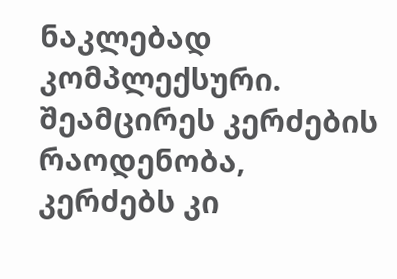ნაკლებად კომპლექსური. შეამცირეს კერძების რაოდენობა, კერძებს კი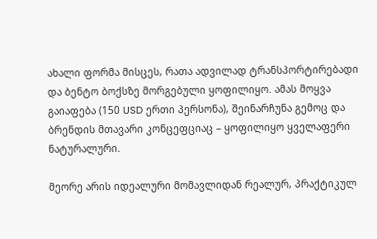ახალი ფორმა მისცეს, რათა ადვილად ტრანსპორტირებადი და ბენტო ბოქსზე მორგებული ყოფილიყო. ამას მოყვა გაიაფება (150 USD ერთი პერსონა), შეინარჩუნა გემოც და ბრენდის მთავარი კონცეფციაც – ყოფილიყო ყველაფერი ნატურალური.

მეორე არის იდეალური მომავლიდან რეალურ, პრაქტიკულ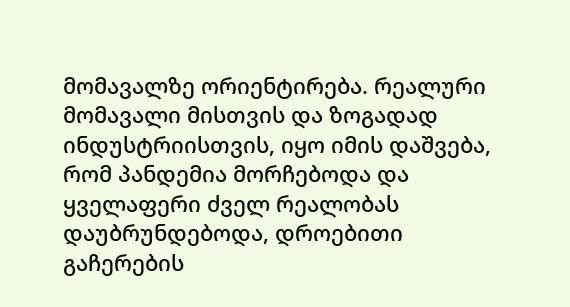მომავალზე ორიენტირება. რეალური მომავალი მისთვის და ზოგადად ინდუსტრიისთვის, იყო იმის დაშვება, რომ პანდემია მორჩებოდა და ყველაფერი ძველ რეალობას დაუბრუნდებოდა, დროებითი გაჩერების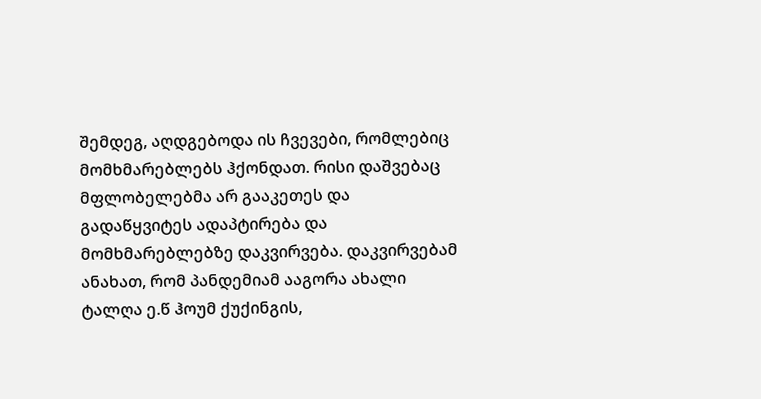შემდეგ, აღდგებოდა ის ჩვევები, რომლებიც მომხმარებლებს ჰქონდათ. რისი დაშვებაც მფლობელებმა არ გააკეთეს და გადაწყვიტეს ადაპტირება და მომხმარებლებზე დაკვირვება. დაკვირვებამ ანახათ, რომ პანდემიამ ააგორა ახალი ტალღა ე.წ ჰოუმ ქუქინგის,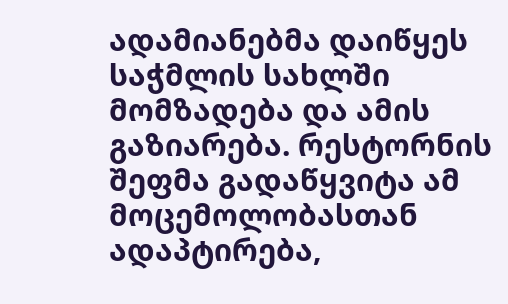ადამიანებმა დაიწყეს საჭმლის სახლში მომზადება და ამის გაზიარება. რესტორნის შეფმა გადაწყვიტა ამ მოცემოლობასთან ადაპტირება,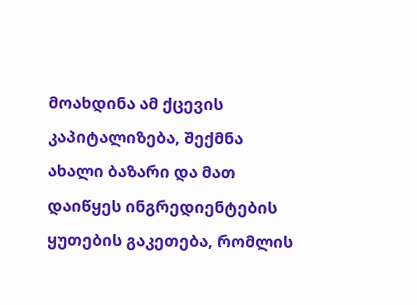მოახდინა ამ ქცევის კაპიტალიზება, შექმნა ახალი ბაზარი და მათ დაიწყეს ინგრედიენტების ყუთების გაკეთება, რომლის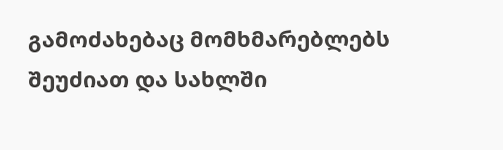გამოძახებაც მომხმარებლებს შეუძიათ და სახლში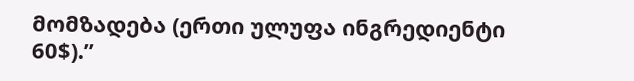მომზადება (ერთი ულუფა ინგრედიენტი 60$).”